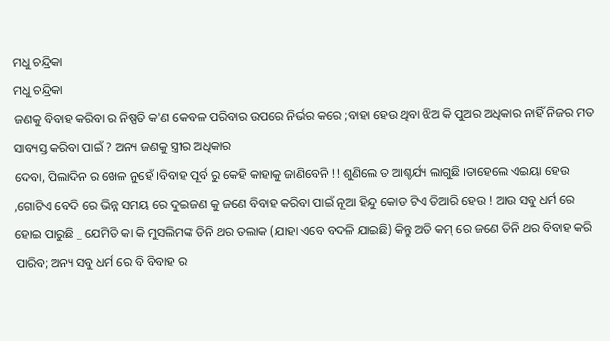ମଧୁ ଚନ୍ଦ୍ରିକା
ମଧୁ ଚନ୍ଦ୍ରିକା
ଜଣକୁ ବିବାହ କରିବା ର ନିଷ୍ପତି କ'ଣ କେବଳ ପରିବାର ଉପରେ ନିର୍ଭର କରେ ;ବାହା ହେଉ ଥିବା ଝିଅ କି ପୁଅର ଅଧିକାର ନାହିଁ ନିଜର ମତ ସାବ୍ୟସ୍ତ କରିବା ପାଇଁ ? ଅନ୍ୟ ଜଣକୁ ସ୍ତ୍ରୀର ଅଧିକାର
ଦେବା, ପିଲାଦିନ ର ଖେଳ ନୁହେଁ ।ବିବାହ ପୂର୍ବ ରୁ କେହି କାହାକୁ ଜାଣିବେନି !! ଶୁଣିଲେ ତ ଆଶ୍ଚର୍ଯ୍ୟ ଲାଗୁଛି ।ତାହେଲେ ଏଇୟା ହେଉ ,ଗୋଟିଏ ବେଦି ରେ ଭିନ୍ନ ସମୟ ରେ ଦୁଇଜଣ କୁ ଜଣେ ବିବାହ କରିବା ପାଇଁ ନୂଆ ହିନ୍ଦୁ କୋଡ ଟିଏ ତିଆରି ହେଉ ! ଆଉ ସବୁ ଧର୍ମ ରେ ହୋଇ ପାରୁଛି _ ଯେମିତି କା କି ମୁସଲିମଙ୍କ ତିନି ଥର ତଲାକ (ଯାହା ଏବେ ବଦଳି ଯାଇଛି) କିନ୍ତୁ ଅତି କମ୍ ରେ ଜଣେ ତିନି ଥର ବିବାହ କରି ପାରିବ; ଅନ୍ୟ ସବୁ ଧର୍ମ ରେ ବି ବିବାହ ର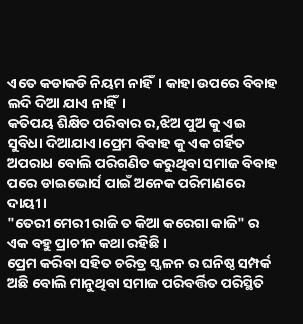ଏତେ କଡାକଡି ନିୟମ ନାହିଁ। କାହା ଉପରେ ବିବାହ ଲଦି ଦିଆ ଯାଏ ନାହିଁ।
କତିପୟ ଶିକ୍ଷିତ ପରିବାର ର,ଝିଅ ପୁଅ କୁ ଏଇ ସୁବିଧା ଦିଆଯାଏ।ପ୍ରେମ ବିବାହ କୁ ଏକ ଗର୍ହିତ ଅପରାଧ ବୋଲି ପରିଗଣିତ କରୁଥିବା ସମାଜ ବିବାହ ପରେ ଡାଇଭୋର୍ସ ପାଇଁ ଅନେକ ପରିମାଣରେ ଦାୟୀ।
"ତେରୀ ମେରୀ ରାଜି ତ କିଆ କରେଗା କାଜି" ର ଏକ ବହୁ ପ୍ରାଚୀନ କଥା ରହିଛି ।
ପ୍ରେମ କରିବା ସହିତ ଚରିତ୍ର ସ୍ଖଳନ ର ଘନିଷ୍ଠ ସମ୍ପର୍କ ଅଛି ବୋଲି ମାନୁଥିବା ସମାଜ ପରିବର୍ତ୍ତିତ ପରିସ୍ଥିତି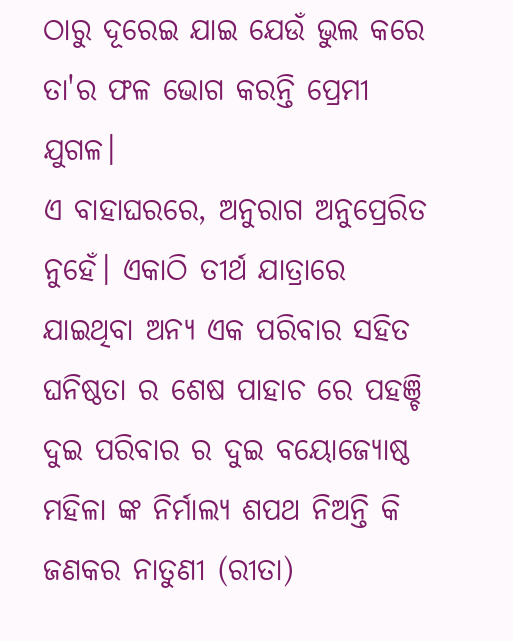ଠାରୁ ଦୂରେଇ ଯାଇ ଯେଉଁ ଭୁଲ କରେ ତା'ର ଫଳ ଭୋଗ କରନ୍ତି ପ୍ରେମୀ ଯୁଗଳ।
ଏ ବାହାଘରରେ, ଅନୁରାଗ ଅନୁପ୍ରେରିତ ନୁହେଁ। ଏକାଠି ତୀର୍ଥ ଯାତ୍ରାରେ ଯାଇଥିବା ଅନ୍ୟ ଏକ ପରିବାର ସହିତ ଘନିଷ୍ଠତା ର ଶେଷ ପାହାଚ ରେ ପହଞ୍ଚି ଦୁଇ ପରିବାର ର ଦୁଇ ବୟୋଜ୍ୟୋଷ୍ଠ ମହିଳା ଙ୍କ ନିର୍ମାଲ୍ୟ ଶପଥ ନିଅନ୍ତି କି ଜଣକର ନାତୁଣୀ (ରୀତା)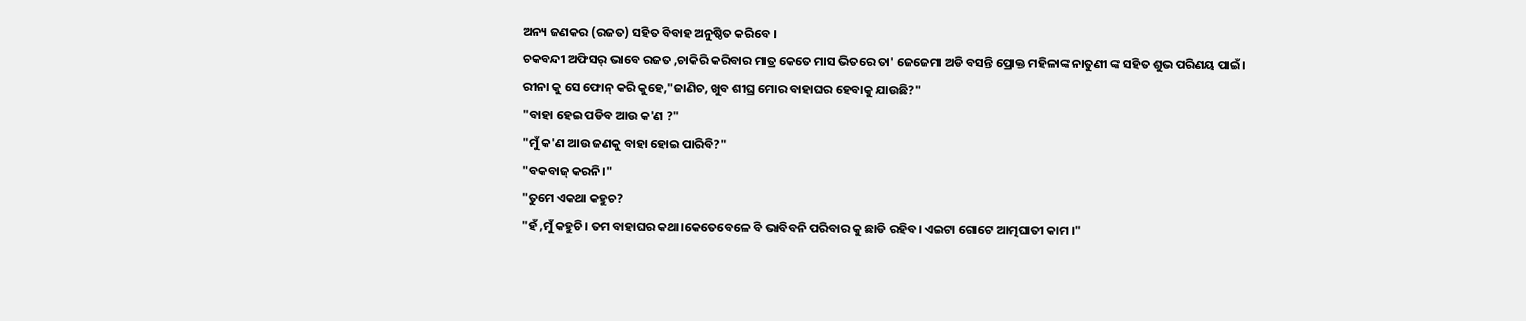ଅନ୍ୟ ଜଣକର (ରଜତ) ସହିତ ବିବାହ ଅନୁଷ୍ଠିତ କରିବେ ।
ଚକବନ୍ଦୀ ଅଫିସର୍ ଭାବେ ରଜତ ,ଚାକିରି କରିବାର ମାତ୍ର କେତେ ମାସ ଭିତରେ ତା' ଜେଜେମା ଅଡି ବସନ୍ତି ପ୍ରୋକ୍ତ ମହିଳାଙ୍କ ନାତୁଣୀ ଙ୍କ ସହିତ ଶୁଭ ପରିଣୟ ପାଇଁ।
ରୀନା କୁ ସେ ଫୋନ୍ କରି କୁହେ,"ଜାଣିଚ, ଖୁବ ଶୀଘ୍ର ମୋର ବାହାଘର ହେବାକୁ ଯାଉଛି?"
"ବାହା ହେଇ ପଡିବ ଆଉ କ'ଣ ?"
"ମୁଁ କ'ଣ ଆଉ ଜଣକୁ ବାହା ହୋଇ ପାରିବି?"
"ବକବାଜ୍ କରନି।"
"ତୁମେ ଏକଥା କହୁଚ?
"ହଁ ,ମୁଁ କହୁଚି। ତମ ବାହାଘର କଥା।କେତେବେଳେ ବି ଭାବିବନି ପରିବାର କୁ ଛାଡି ରହିବ। ଏଇଟା ଗୋଟେ ଆତ୍ମଘାତୀ କାମ ।"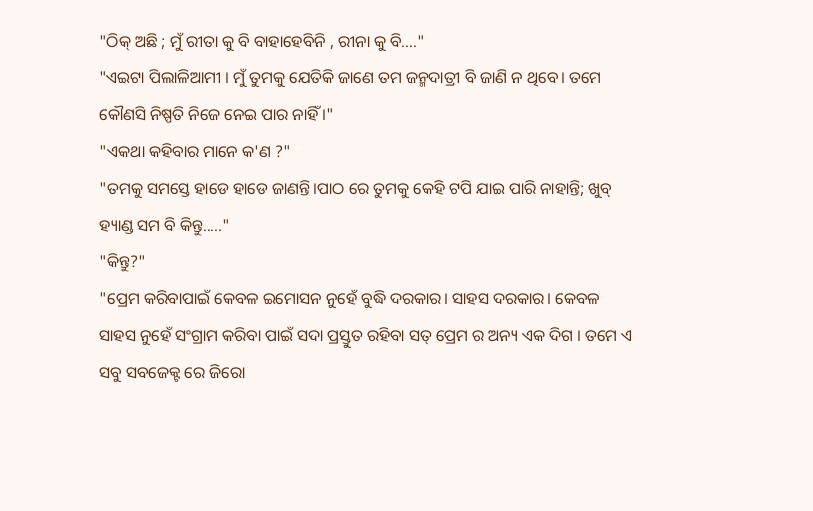"ଠିକ୍ ଅଛି ; ମୁଁ ରୀତା କୁ ବି ବାହାହେବିନି , ରୀନା କୁ ବି...."
"ଏଇଟା ପିଲାଳିଆମୀ । ମୁଁ ତୁମକୁ ଯେତିକି ଜାଣେ ତମ ଜନ୍ମଦାତ୍ରୀ ବି ଜାଣି ନ ଥିବେ। ତମେ କୌଣସି ନିଷ୍ପତି ନିଜେ ନେଇ ପାର ନାହିଁ ।"
"ଏକଥା କହିବାର ମାନେ କ'ଣ ?"
"ତମକୁ ସମସ୍ତେ ହାଡେ ହାଡେ ଜାଣନ୍ତି।ପାଠ ରେ ତୁମକୁ କେହି ଟପି ଯାଇ ପାରି ନାହାନ୍ତି; ଖୁବ୍ ହ୍ୟାଣ୍ଡ ସମ ବି କିନ୍ତୁ....."
"କିନ୍ତୁ?"
"ପ୍ରେମ କରିବାପାଇଁ କେବଳ ଇମୋସନ ନୁହେଁ ବୁଦ୍ଧି ଦରକାର। ସାହସ ଦରକାର। କେବଳ ସାହସ ନୁହେଁ ସଂଗ୍ରାମ କରିବା ପାଇଁ ସଦା ପ୍ରସ୍ତୁତ ରହିବା ସତ୍ ପ୍ରେମ ର ଅନ୍ୟ ଏକ ଦିଗ । ତମେ ଏ ସବୁ ସବଜେକ୍ଟ ରେ ଜିରୋ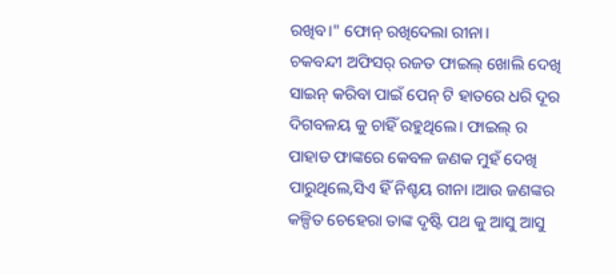ରଖିବ।" ଫୋନ୍ ରଖିଦେଲା ରୀନା।
ଚକବନ୍ଦୀ ଅଫିସର୍ ରଜତ ଫାଇଲ୍ ଖୋଲି ଦେଖି ସାଇନ୍ କରିବା ପାଇଁ ପେନ୍ ଟି ହାତରେ ଧରି ଦୂର ଦିଗବଳୟ କୁ ଚାହିଁ ରହୁଥିଲେ। ଫାଇଲ୍ ର ପାହାଡ ଫାଙ୍କରେ କେବଳ ଜଣକ ମୁହଁ ଦେଖି ପାରୁଥିଲେ,ସିଏ ହିଁ ନିଶ୍ଚୟ ରୀନା ।ଆଉ ଜଣଙ୍କର କଳ୍ପିତ ଚେହେରା ତାଙ୍କ ଦୃଷ୍ଟି ପଥ କୁ ଆସୁ ଆସୁ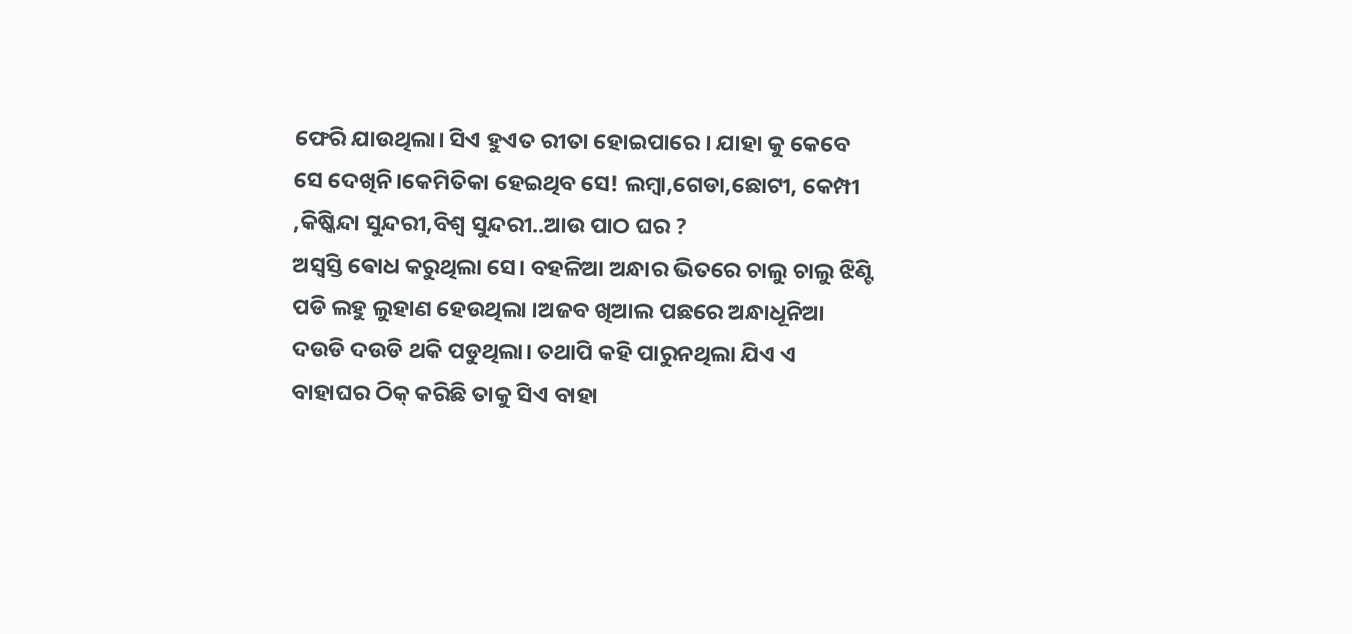ଫେରି ଯାଉଥିଲା। ସିଏ ହୁଏତ ରୀତା ହୋଇପାରେ । ଯାହା କୁ କେବେ ସେ ଦେଖିନି।କେମିତିକା ହେଇଥିବ ସେ! ଲମ୍ବା,ଗେଡା,ଛୋଟୀ, କେମ୍ପୀ ,କିଷ୍କିନ୍ଦା ସୁନ୍ଦରୀ,ବିଶ୍ଵ ସୁନ୍ଦରୀ..ଆଉ ପାଠ ଘର ?
ଅସ୍ଵସ୍ତି ଵୋଧ କରୁଥିଲା ସେ। ବହଳିଆ ଅନ୍ଧାର ଭିତରେ ଚାଲୁ ଚାଲୁ ଝିଣ୍ଟି ପଡି ଲହୁ ଲୁହାଣ ହେଉଥିଲା ।ଅଜବ ଖିଆଲ ପଛରେ ଅନ୍ଧାଧୂନିଆ ଦଉଡି ଦଉଡି ଥକି ପଡୁଥିଲା। ତଥାପି କହି ପାରୁନଥିଲା ଯିଏ ଏ ବାହାଘର ଠିକ୍ କରିଛି ତାକୁ ସିଏ ବାହା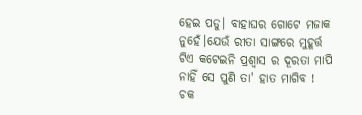ହେଇ ପଡୁ। ବାହାଘର ଗୋଟେ ମଜାକ ନୁହେଁ।ଯେଉଁ ରୀତା ସାଙ୍ଗରେ ମୁହୂର୍ତ୍ତ ଟିଏ କଟେଇନି ପ୍ରଶ୍ଵାସ ର ଦୂରତା ମାପି ନାହିଁ ସେ ପୁଣି ତା' ହାତ ମାଗିବ !
ଚକ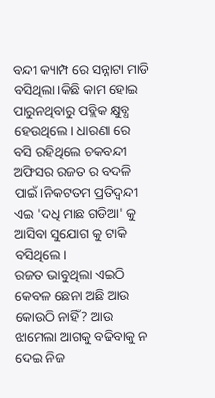ବନ୍ଦୀ କ୍ୟାମ୍ପ ରେ ସନ୍ନାଟା ମାଡି ବସିଥିଲା।କିଛି କାମ ହୋଇ ପାରୁନଥିବାରୁ ପବ୍ଲିକ କ୍ଷୁବ୍ଧ ହେଉଥିଲେ। ଧାରଣା ରେ ବସି ରହିଥିଲେ ଚକବନ୍ଦୀ ଅଫିସର ରଜତ ର ବଦଳି ପାଇଁ।ନିକଟତମ ପ୍ରତିଦ୍ବନ୍ଦୀ ଏଇ 'ଦଧି ମାଛ ଗଡିଆ' କୁ ଆସିବା ସୁଯୋଗ କୁ ଟାକି ବସିଥିଲେ।
ରଜତ ଭାବୁଥିଲା ଏଇଠି କେବଳ ଛେନା ଅଛି ଆଉ କୋଉଠି ନାହିଁ? ଆଉ ଝାମେଲା ଆଗକୁ ବଢିବାକୁ ନ ଦେଇ ନିଜ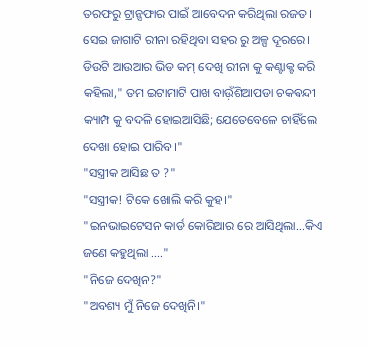ତରଫରୁ ଟ୍ରାନ୍ସଫାର ପାଇଁ ଆବେଦନ କରିଥିଲା ରଜତ। ସେଇ ଜାଗାଟି ରୀନା ରହିଥିବା ସହର ରୁ ଅଳ୍ପ ଦୂରରେ। ଡିଉଟି ଆଉଆର ଭିଡ କମ୍ ଦେଖି ରୀନା କୁ କଣ୍ଟାକ୍ଟ କରି କହିଲା," ତମ ଇଟାମାଟି ପାଖ ବାଉ଼ଁଶିଆପଡା ଚକଵନ୍ଦୀ କ୍ୟାମ୍ପ କୁ ବଦଳି ହୋଇଆସିଛି; ଯେତେବେଳେ ଚାହିଁଲେ ଦେଖା ହୋଇ ପାରିବ।"
"ସସ୍ତ୍ରୀକ ଆସିଛ ତ ?"
"ସସ୍ତ୍ରୀକ! ଟିକେ ଖୋଲି କରି କୁହ।"
"ଇନଭାଇଟେସନ କାର୍ଡ କୋରିଆର ରେ ଆସିଥିଲା...କିଏ ଜଣେ କହୁଥିଲା ...."
"ନିଜେ ଦେଖିନ?"
"ଅବଶ୍ୟ ମୁଁ ନିଜେ ଦେଖିନି।"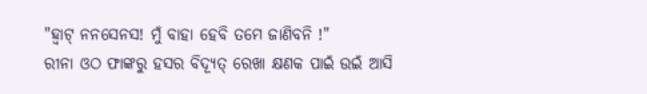"ହ୍ବାଟ୍ ନନସେନସ! ମୁଁ ବାହା ହେବି ତମେ ଜାଣିବନି !"
ରୀନା ଓଠ ଫାଙ୍କରୁ ହସର ବିଦ୍ୟୂତ୍ ରେଖା କ୍ଷଣକ ପାଇଁ ଉଇଁ ଆସି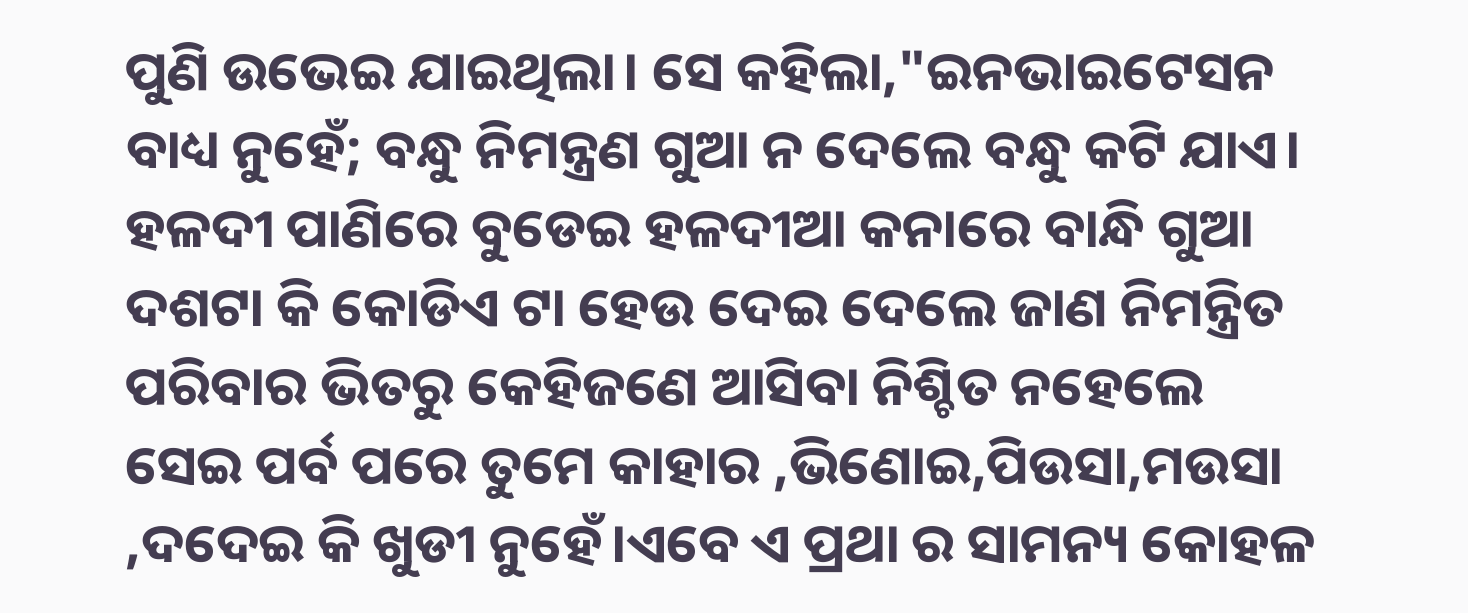ପୁଣି ଉଭେଇ ଯାଇଥିଲା। ସେ କହିଲା,"ଇନଭାଇଟେସନ ବାଧ୍ୟ ନୁହେଁ; ବନ୍ଧୁ ନିମନ୍ତ୍ରଣ ଗୁଆ ନ ଦେଲେ ବନ୍ଧୁ କଟି ଯାଏ। ହଳଦୀ ପାଣିରେ ବୁଡେଇ ହଳଦୀଆ କନାରେ ବାନ୍ଧି ଗୁଆ ଦଶଟା କି କୋଡିଏ ଟା ହେଉ ଦେଇ ଦେଲେ ଜାଣ ନିମନ୍ତ୍ରିତ ପରିବାର ଭିତରୁ କେହିଜଣେ ଆସିବା ନିଶ୍ଚିତ ନହେଲେ ସେଇ ପର୍ବ ପରେ ତୁମେ କାହାର ,ଭିଣୋଇ,ପିଉସା,ମଉସା ,ଦଦେଇ କି ଖୁଡୀ ନୁହେଁ।ଏବେ ଏ ପ୍ରଥା ର ସାମନ୍ୟ କୋହଳ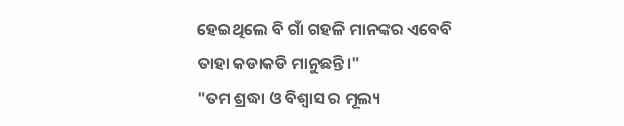ହେଇଥିଲେ ବି ଗାଁ ଗହଳି ମାନଙ୍କର ଏବେବି
ତାହା କଡାକଡି ମାନୁଛନ୍ତି।"
"ତମ ଶ୍ରଦ୍ଧା ଓ ବିଶ୍ଵାସ ର ମୂଲ୍ୟ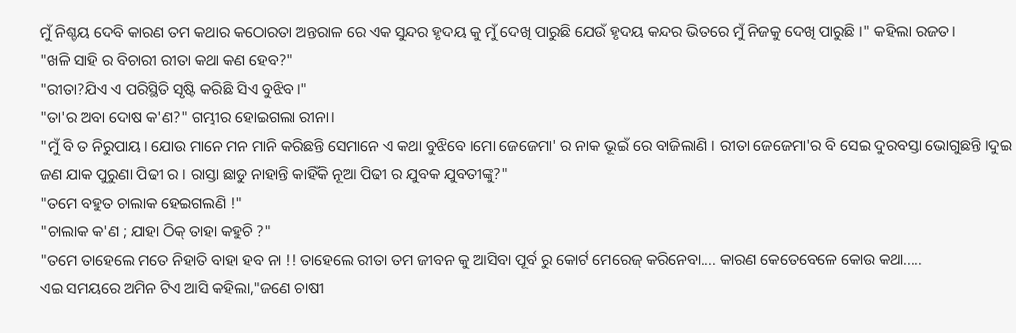ମୁଁ ନିଶ୍ଚୟ ଦେବି କାରଣ ତମ କଥାର କଠୋରତା ଅନ୍ତରାଳ ରେ ଏକ ସୁନ୍ଦର ହୃଦୟ କୁ ମୁଁ ଦେଖି ପାରୁଛି ଯେଉଁ ହୃଦୟ କନ୍ଦର ଭିତରେ ମୁଁ ନିଜକୁ ଦେଖି ପାରୁଛି ।" କହିଲା ରଜତ।
"ଖଳି ସାହି ର ବିଚାରୀ ରୀତା କଥା କଣ ହେବ?"
"ରୀତା?ଯିଏ ଏ ପରିସ୍ଥିତି ସୃଷ୍ଟି କରିଛି ସିଏ ବୁଝିବ।"
"ତା'ର ଅବା ଦୋଷ କ'ଣ?" ଗମ୍ଭୀର ହୋଇଗଲା ରୀନା।
"ମୁଁ ବି ତ ନିରୁପାୟ। ଯୋଉ ମାନେ ମନ ମାନି କରିଛନ୍ତି ସେମାନେ ଏ କଥା ବୁଝିବେ ।ମୋ ଜେଜେମା' ର ନାକ ଭୂଇଁ ରେ ବାଜିଲାଣି । ରୀତା ଜେଜେମା'ର ବି ସେଇ ଦୁରବସ୍ତା ଭୋଗୁଛନ୍ତି ।ଦୁଇ ଜଣ ଯାକ ପୁରୁଣା ପିଢୀ ର । ରାସ୍ତା ଛାଡୁ ନାହାନ୍ତି କାହିଁକି ନୂଆ ପିଢୀ ର ଯୁବକ ଯୁବତୀଙ୍କୁ?"
"ତମେ ବହୁତ ଚାଲାକ ହେଇଗଲଣି !"
"ଚାଲାକ କ'ଣ ; ଯାହା ଠିକ୍ ତାହା କହୁଚି ?"
"ତମେ ତାହେଲେ ମତେ ନିହାତି ବାହା ହବ ନା !! ତାହେଲେ ରୀତା ତମ ଜୀବନ କୁ ଆସିବା ପୂର୍ବ ରୁ କୋର୍ଟ ମେରେଜ୍ କରିନେବା.... କାରଣ କେତେବେଳେ କୋଉ କଥା.....
ଏଇ ସମୟରେ ଅମିନ ଟିଏ ଆସି କହିଲା,"ଜଣେ ଚାଷୀ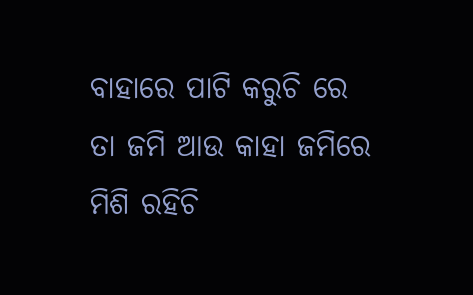ବାହାରେ ପାଟି କରୁଚି ରେ ତା ଜମି ଆଉ କାହା ଜମିରେ ମିଶି ରହିଚି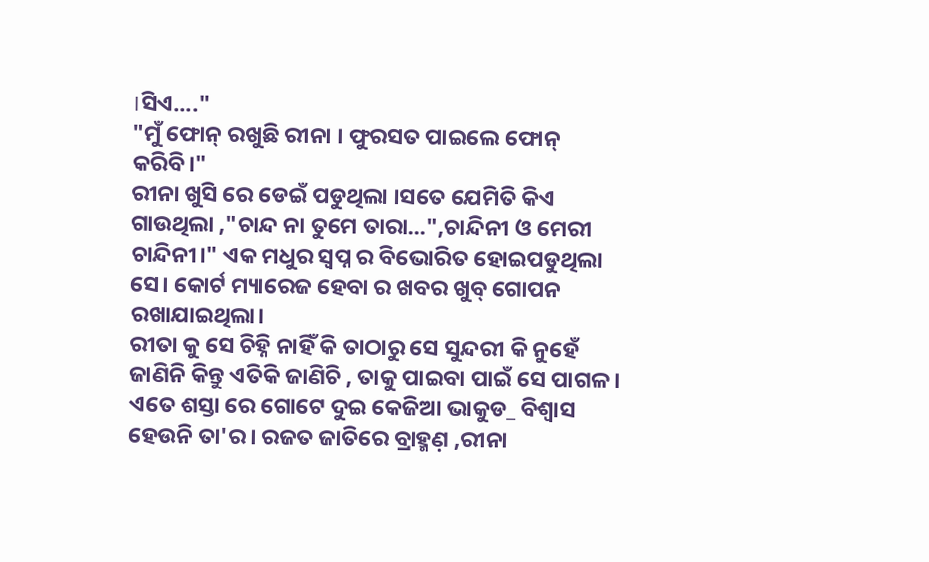।ସିଏ...."
"ମୁଁ ଫୋନ୍ ରଖୁଛି ରୀନା । ଫୁରସତ ପାଇଲେ ଫୋନ୍ କରିବି।"
ରୀନା ଖୁସି ରେ ଡେଇଁ ପଡୁଥିଲା ।ସତେ ଯେମିତି କିଏ ଗାଉଥିଲା ,"ଚାନ୍ଦ ନା ତୁମେ ତାରା...",ଚାନ୍ଦିନୀ ଓ ମେରୀ ଚାନ୍ଦିନୀ।" ଏକ ମଧୁର ସ୍ବପ୍ନ ର ବିଭୋରିତ ହୋଇପଡୁଥିଲା ସେ। କୋର୍ଟ ମ୍ୟାରେଜ ହେବା ର ଖବର ଖୁବ୍ ଗୋପନ ରଖାଯାଇଥିଲା।
ରୀତା କୁ ସେ ଚିହ୍ନି ନାହିଁ କି ତାଠାରୁ ସେ ସୁନ୍ଦରୀ କି ନୁହେଁ ଜାଣିନି କିନ୍ତୁ ଏତିକି ଜାଣିଚି , ତାକୁ ପାଇବା ପାଇଁ ସେ ପାଗଳ । ଏତେ ଶସ୍ତା ରେ ଗୋଟେ ଦୁଇ କେଜିଆ ଭାକୁଡ_ ବିଶ୍ଵାସ ହେଉନି ତା'ର। ରଜତ ଜାତିରେ ବ୍ରାହ୍ମଣ଼ ,ରୀନା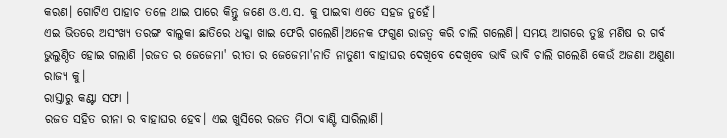କରଣ। ଗୋଟିଏ ପାହାଚ ତଳେ ଥାଇ ପାରେ କିନ୍ତୁ ଜଣେ ଓ.ଏ.ସ. କୁ ପାଇବା ଏତେ ସହଜ ନୁହେଁ।
ଏଇ ଭିତରେ ଅସଂଖ୍ୟ ତରଙ୍ଗ ବାଲୁକା ଛାତିରେ ଧକ୍କା ଖାଇ ଫେରି ଗଲେଣି।ଅନେକ ଫଗୁଣ ରାଜତ୍ଵ କରି ଚାଲି ଗଲେଣି। ସମୟ ଆଗରେ ତୁଚ୍ଛ ମଣିଷ ର ଗର୍ବ ଭୁଲୁଣ୍ଠିତ ହୋଇ ଗଲାଣି ।ରଜତ ର ଜେଜେମା' ରୀତା ର ଜେଜେମା'ନାତି ନାତୁଣୀ ବାହାଘର ଦେଖିବେ ଦେଖିବେ ଭାବି ଭାବି ଚାଲି ଗଲେଣି କେଉଁ ଅଜଣା ଅଶୁଣା ରାଜ୍ୟ କୁ।
ରାସ୍ତାରୁ କଣ୍ଟା ସଫା ।
ରଜତ ସହିତ ରୀନା ର ବାହାଘର ହେବ। ଏଇ ଖୁସିରେ ରଜତ ମିଠା ବାଣ୍ଟି ସାରିଲାଣି।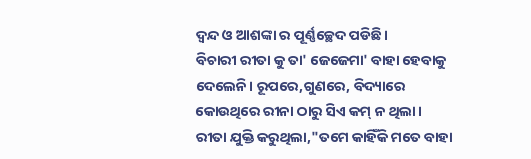ଦ୍ଵନ୍ଦ ଓ ଆଶଙ୍କା ର ପୂର୍ଣ୍ଣଚ୍ଛେଦ ପଡିଛି।
ବିଚାରୀ ରୀତା କୁ ତା' ଜେଜେମା' ବାହା ହେବାକୁ ଦେଲେନି। ରୂପରେ,ଗୁଣରେ, ବିଦ୍ୟାରେ କୋଉଥିରେ ରୀନା ଠାରୁ ସିଏ କମ୍ ନ ଥିଲା।
ରୀତା ଯୁକ୍ତି କରୁଥିଲା,"ତମେ କାହିଁକି ମତେ ବାହା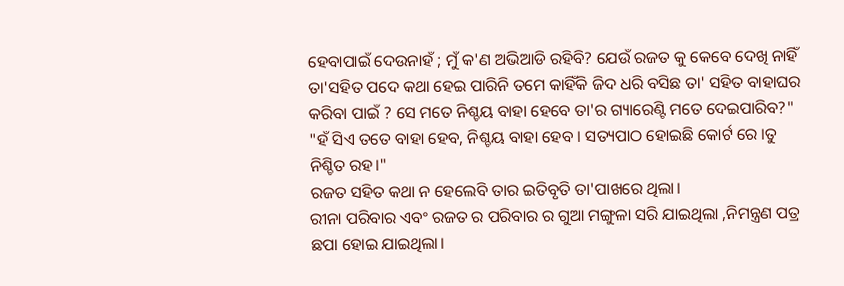ହେବାପାଇଁ ଦେଉନାହଁ ; ମୁଁ କ'ଣ ଅଭିଆଡି ରହିବି? ଯେଉଁ ରଜତ କୁ କେବେ ଦେଖି ନାହିଁ ତା'ସହିତ ପଦେ କଥା ହେଇ ପାରିନି ତମେ କାହିଁକି ଜିଦ ଧରି ବସିଛ ତା' ସହିତ ବାହାଘର କରିବା ପାଇଁ ? ସେ ମତେ ନିଶ୍ଚୟ ବାହା ହେବେ ତା'ର ଗ୍ୟାରେଣ୍ଟି ମତେ ଦେଇପାରିବ?"
"ହଁ ସିଏ ତତେ ବାହା ହେବ, ନିଶ୍ଚୟ ବାହା ହେବ । ସତ୍ୟପାଠ ହୋଇଛି କୋର୍ଟ ରେ ।ତୁ ନିଶ୍ଚିତ ରହ।"
ରଜତ ସହିତ କଥା ନ ହେଲେବି ତାର ଇତିବୃତି ତା'ପାଖରେ ଥିଲା।
ରୀନା ପରିବାର ଏବଂ ରଜତ ର ପରିବାର ର ଗୁଆ ମଙ୍ଗୁଳା ସରି ଯାଇଥିଲା ,ନିମନ୍ତ୍ରଣ ପତ୍ର ଛପା ହୋଇ ଯାଇଥିଲା।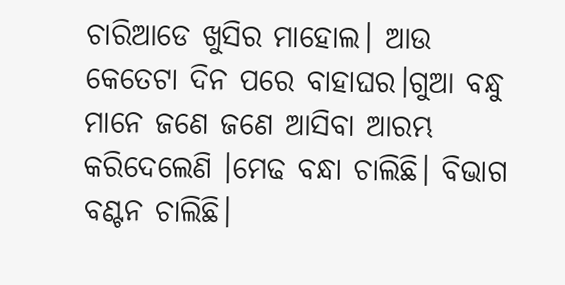ଚାରିଆଡେ ଖୁସିର ମାହୋଲ। ଆଉ କେତେଟା ଦିନ ପରେ ବାହାଘର।ଗୁଆ ବନ୍ଧୁ ମାନେ ଜଣେ ଜଣେ ଆସିବା ଆରମ୍ଭ କରିଦେଲେଣି ।ମେଢ ବନ୍ଧା ଚାଲିଛି। ବିଭାଗ ବଣ୍ଟନ ଚାଲିଛି।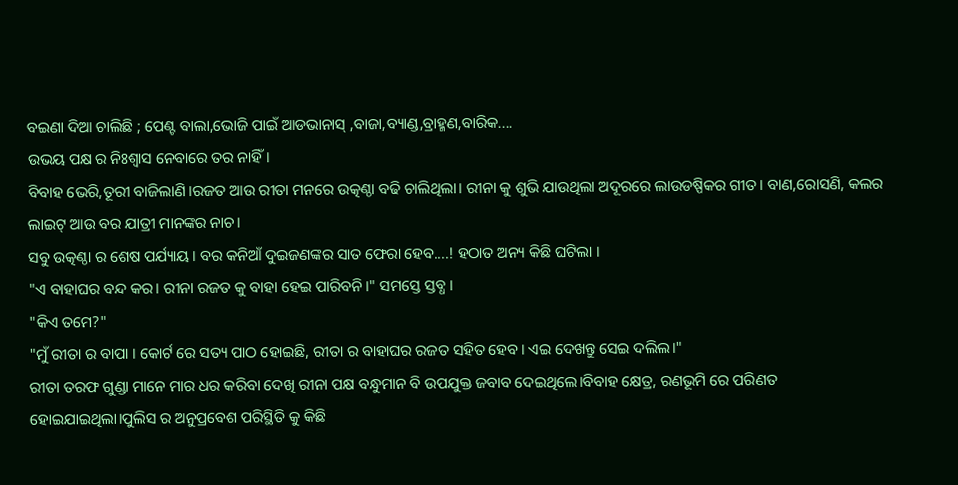ବଇଣା ଦିଆ ଚାଲିଛି ; ପେଣ୍ଟ ବାଲା,ଭୋଜି ପାଇଁ ଆଡଭାନାସ୍ ,ବାଜା,ବ୍ୟାଣ୍ଡ,ବ୍ରାହ୍ମଣ,ବାରିକ....
ଉଭୟ ପକ୍ଷ ର ନିଃଶ୍ବାସ ନେବାରେ ତର ନାହିଁ।
ବିବାହ ଭେରି,ତୂରୀ ବାଜିଲାଣି।ରଜତ ଆଉ ରୀତା ମନରେ ଉତ୍କଣ୍ଠା ବଢି ଚାଲିଥିଲା। ରୀନା କୁ ଶୁଭି ଯାଉଥିଲା ଅଦୂରରେ ଲାଉଡଷ୍ପିକର ଗୀତ। ବାଣ,ରୋସଣି, କଲର ଲାଇଟ୍ ଆଉ ବର ଯାତ୍ରୀ ମାନଙ୍କର ନାଚ।
ସବୁ ଉତ୍କଣ୍ଠା ର ଶେଷ ପର୍ଯ୍ୟାୟ। ବର କନିଆଁ ଦୁଇଜଣଙ୍କର ସାତ ଫେରା ହେବ....! ହଠାତ ଅନ୍ୟ କିଛି ଘଟିଲା ।
"ଏ ବାହାଘର ବନ୍ଦ କର। ରୀନା ରଜତ କୁ ବାହା ହେଇ ପାରିବନି।" ସମସ୍ତେ ସ୍ତବ୍ଧ ।
"କିଏ ତମେ?"
"ମୁଁ ରୀତା ର ବାପା । କୋର୍ଟ ରେ ସତ୍ୟ ପାଠ ହୋଇଛି, ରୀତା ର ବାହାଘର ରଜତ ସହିତ ହେବ। ଏଇ ଦେଖନ୍ତୁ ସେଇ ଦଲିଲ।"
ରୀତା ତରଫ ଗୁଣ୍ଡା ମାନେ ମାର ଧର କରିବା ଦେଖି ରୀନା ପକ୍ଷ ବନ୍ଧୁମାନ ବି ଉପଯୁକ୍ତ ଜବାବ ଦେଇଥିଲେ।ବିବାହ କ୍ଷେତ୍ର, ରଣଭୂମି ରେ ପରିଣତ ହୋଇଯାଇଥିଲା।ପୁଲିସ ର ଅନୁପ୍ରବେଶ ପରିସ୍ଥିତି କୁ କିଛି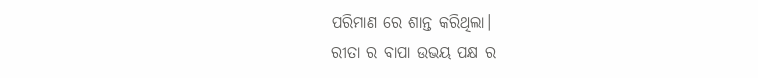ପରିମାଣ ରେ ଶାନ୍ତ କରିଥିଲା।
ରୀତା ର ବାପା ଉଭୟ ପକ୍ଷ ର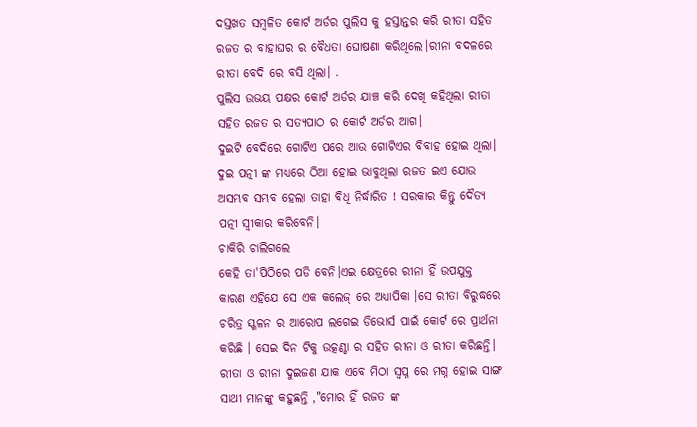ଦସ୍ତଖତ ସମ୍ବଳିତ କୋର୍ଟ ଅର୍ଡର ପୁଲିସ କୁ ହସ୍ତାନ୍ତର କରି ରୀତା ସହିତ ରଜତ ର ବାହାଘର ର ବୈଧତା ଘୋଷଣା କରିଥିଲେ।ରୀନା ବଦଳରେ ରୀତା ବେଦି ରେ ବସି ଥିଲା। .
ପୁଲିସ ଉଭୟ ପକ୍ଷର କୋର୍ଟ ଅର୍ଡର ଯାଞ୍ଚ କରି ଦେଖି କହିଥିଲା ରୀତା ସହିତ ରଜତ ର ସତ୍ୟପାଠ ର କୋର୍ଟ ଅର୍ଡର ଆଗ।
ଦୁଇଟି ବେଦିରେ ଗୋଟିଏ ପରେ ଆଉ ଗୋଟିଏର ବିବାହ ହୋଇ ଥିଲା।
ଦୁଇ ପତ୍ନୀ ଙ୍କ ମଧ୍ୟରେ ଠିଆ ହୋଇ ଭାବୁଥିଲା ରଜତ ଇଏ ଯୋଉ ଅସମ୍ଭବ ସମ୍ଭବ ହେଲା ତାହା ବିଧି ନିର୍ଦ୍ଧାରିତ ! ସରକାର କିନ୍ତୁ ଦୈତ୍ୟ ପତ୍ନୀ ସ୍ବୀକାର କରିବେନି।
ଚାକିରି ଚାଲିଗଲେ
କେହି ତା'ପିଠିରେ ପଡି ବେନି।ଏଇ କ୍ଷେତ୍ରରେ ରୀନା ହିଁ ଉପଯୁକ୍ତ କାରଣ ଏହିଯେ ସେ ଏକ କଲେଜ୍ ରେ ଅଧ୍ୟାପିକା ।ସେ ରୀତା ବିରୁଦ୍ଧରେ ଚରିତ୍ର ସ୍ଖଳନ ର ଆରୋପ ଲଗେଇ ଡିଭୋର୍ସ ପାଇଁ କୋର୍ଟ ରେ ପ୍ରାର୍ଥନା କରିଛି । ସେଇ ଦିନ ଟିକୁ ଉତ୍କଣ୍ଠା ର ସହିତ ରୀନା ଓ ରୀତା କରିଛନ୍ତି। ରୀତା ଓ ରୀନା ଦୁଇଜଣ ଯାକ ଏବେ ମିଠା ସ୍ଵପ୍ନ ରେ ମଗ୍ନ ହୋଇ ସାଙ୍ଗ ସାଥୀ ମାନଙ୍କୁ କହୁଛନ୍ତି ,"ମୋର ହିଁ ରଜତ ଙ୍କ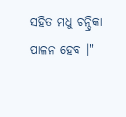ସହିତ ମଧୁ ଚନ୍ଦ୍ରିକା ପାଳନ ହେବ ।"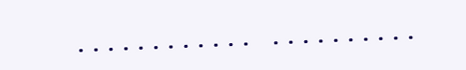............ ..........